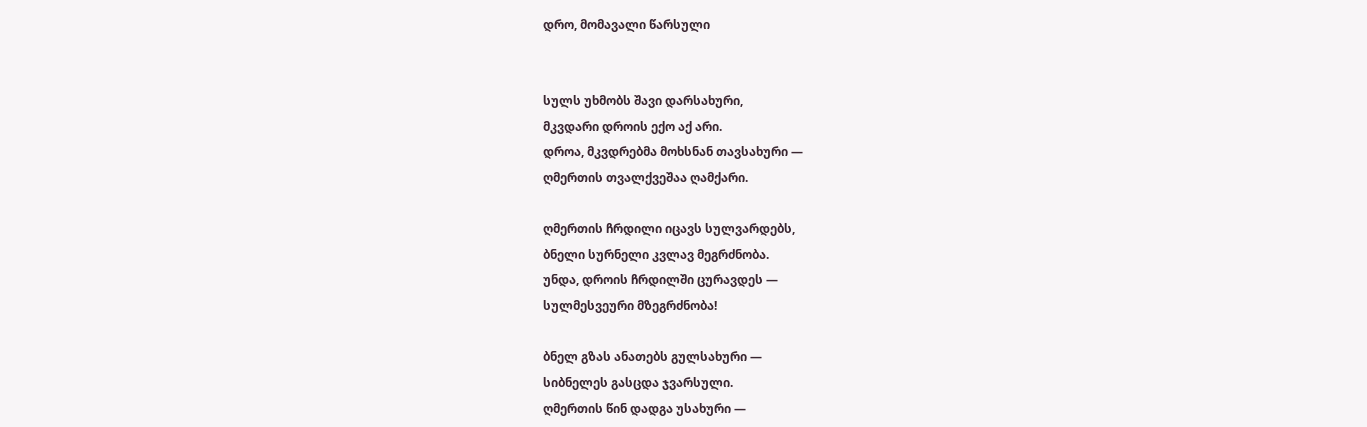დრო, მომავალი წარსული


სულს უხმობს შავი დარსახური,
მკვდარი დროის ექო აქ არი.
დროა, მკვდრებმა მოხსნან თავსახური —
ღმერთის თვალქვეშაა ღამქარი.

ღმერთის ჩრდილი იცავს სულვარდებს,
ბნელი სურნელი კვლავ მეგრძნობა.
უნდა, დროის ჩრდილში ცურავდეს —
სულმესვეური მზეგრძნობა!

ბნელ გზას ანათებს გულსახური —
სიბნელეს გასცდა ჯვარსული.
ღმერთის წინ დადგა უსახური —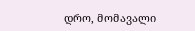დრო, მომავალი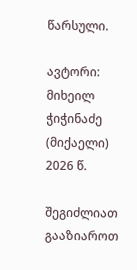წარსული.

ავტორი: მიხეილ ჭიჭინაძე (მიქაელი)
2026 წ.

შეგიძლიათ გააზიაროთ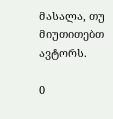მასალა, თუ მიუთითებთ ავტორს.

0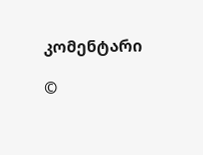კომენტარი

©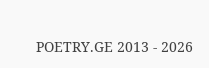POETRY.GE 2013 - 2026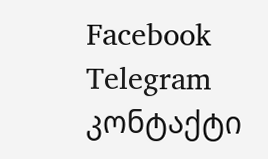Facebook Telegram კონტაქტი